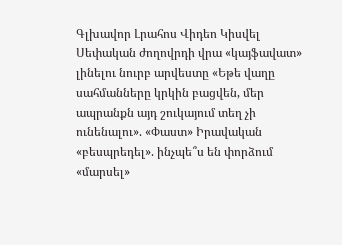Գլխավոր Լրահոս Վիդեո Կիսվել
Սեփական ժողովրդի վրա «կայֆավատ» լինելու նուրբ արվեստը «Եթե վաղը սահմանները կրկին բացվեն, մեր ապրանքն այդ շուկայում տեղ չի ունենալու». «Փաստ» Իրավական «բեսպրեդել». ինչպե՞ս են փորձում «մարսել»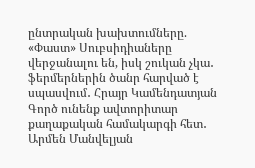ընտրական խախտումները. «Փաստ» Սուբսիդիաները վերջանալու են, իսկ շուկան չկա․ ֆերմերներին ծանր հարված է սպասվում․ Հրայր Կամենդատյան Գործ ունենք ավտորիտար քաղաքական համակարգի հետ․ Արմեն Մանվելյան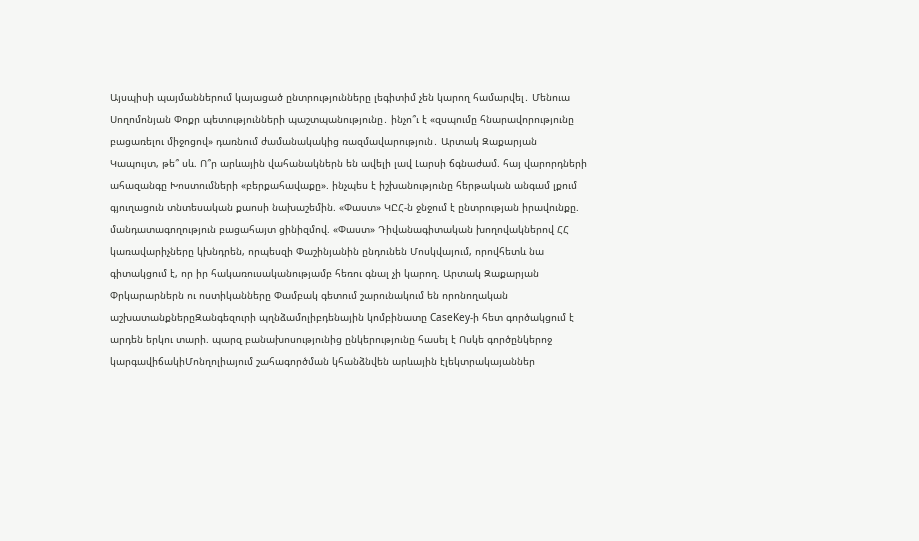Այսպիսի պայմաններում կայացած ընտրությունները լեգիտիմ չեն կարող համարվել․ Մենուա Սողոմոնյան Փոքր պետությունների պաշտպանությունը․ ինչո՞ւ է «զսպումը հնարավորությունը բացառելու միջոցով» դառնում ժամանակակից ռազմավարություն․ Արտակ Զաքարյան Կապույտ, թե՞ սև. Ո՞ր արևային վահանակներն են ավելի լավ Լարսի ճգնաժամ. հայ վարորդների ահազանգը Խոստումների «բերքահավաքը». ինչպես է իշխանությունը հերթական անգամ լքում գյուղացուն տնտեսական քաոսի նախաշեմին. «Փաստ» ԿԸՀ-ն ջնջում է ընտրության իրավունքը. մանդատագողություն բացահայտ ցինիզմով. «Փաստ» Դիվանագիտական խողովակներով ՀՀ կառավարիչները կխնդրեն, որպեսզի Փաշինյանին ընդունեն Մոսկվայում, որովհետև նա գիտակցում է, որ իր հակառուսականությամբ հեռու գնալ չի կարող. Արտակ Զաքարյան
Փրկարարներն ու ոստիկանները Փամբակ գետում շարունակում են որոնողական աշխատանքներըԶանգեզուրի պղնձամոլիբդենային կոմբինատը CaseKey-ի հետ գործակցում է արդեն երկու տարի. պարզ բանախոսությունից ընկերությունը հասել է Ոսկե գործընկերոջ կարգավիճակիՄոնղոլիայում շահագործման կհանձնվեն արևային էլեկտրակայաններ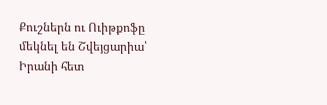Քուշներն ու Ուիթքոֆը մեկնել են Շվեյցարիա՝ Իրանի հետ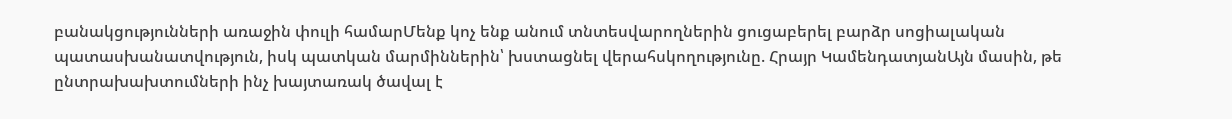բանակցությունների առաջին փուլի համարՄենք կոչ ենք անում տնտեսվարողներին ցուցաբերել բարձր սոցիալական պատասխանատվություն, իսկ պատկան մարմիններին՝ խստացնել վերահսկողությունը. Հրայր ԿամենդատյանԱյն մասին, թե ընտրախախտումների ինչ խայտառակ ծավալ է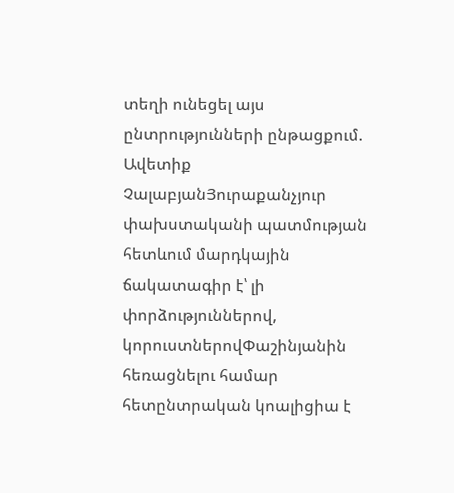տեղի ունեցել այս ընտրությունների ընթացքում. Ավետիք ՉալաբյանՅուրաքանչյուր փախստականի պատմության հետևում մարդկային ճակատագիր է՝ լի փորձություններով, կորուստներովՓաշինյանին հեռացնելու համար հետընտրական կոալիցիա է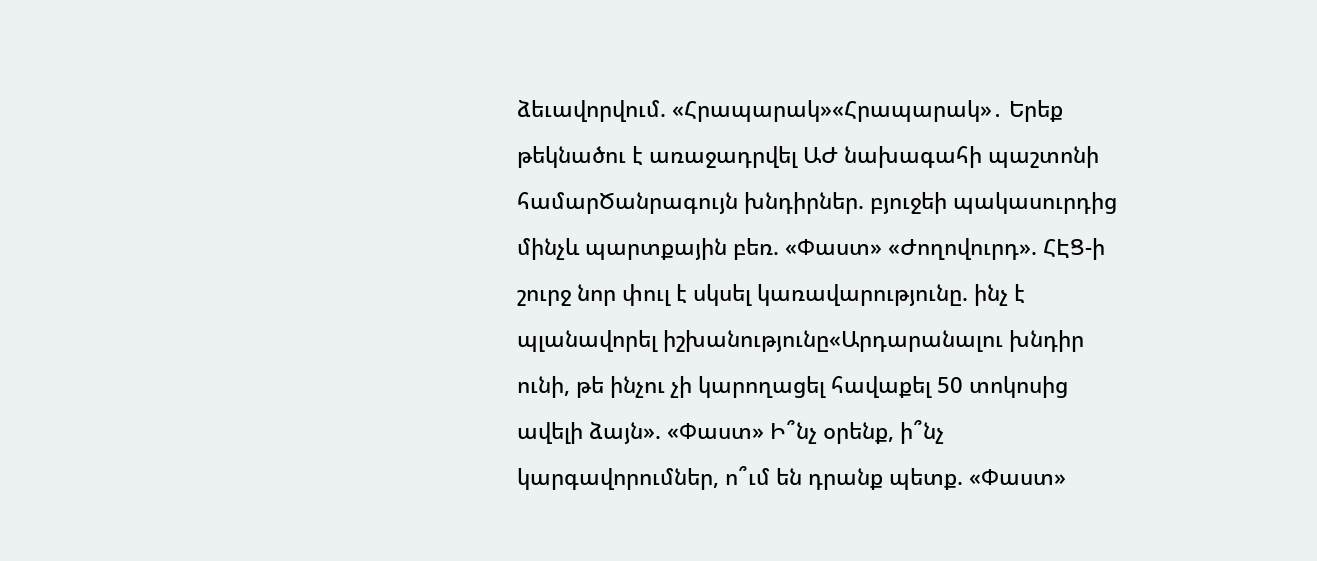ձեւավորվում. «Հրապարակ»«Հրապարակ»․ Երեք թեկնածու է առաջադրվել ԱԺ նախագահի պաշտոնի համարԾանրագույն խնդիրներ. բյուջեի պակասուրդից մինչև պարտքային բեռ. «Փաստ» «Ժողովուրդ». ՀԷՑ-ի շուրջ նոր փուլ է սկսել կառավարությունը. ինչ է պլանավորել իշխանությունը«Արդարանալու խնդիր ունի, թե ինչու չի կարողացել հավաքել 50 տոկոսից ավելի ձայն». «Փաստ» Ի՞նչ օրենք, ի՞նչ կարգավորումներ, ո՞ւմ են դրանք պետք. «Փաստ»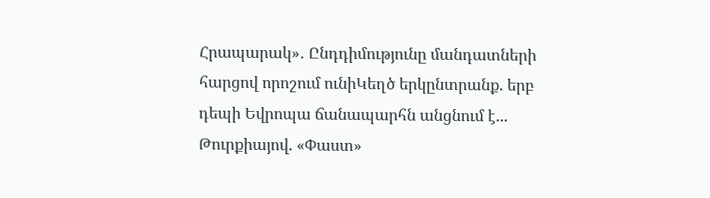Հրապարակ»․ Ընդդիմությունը մանդատների հարցով որոշում ունիԿեղծ երկընտրանք. երբ դեպի Եվրոպա ճանապարհն անցնում է... Թուրքիայով. «Փաստ»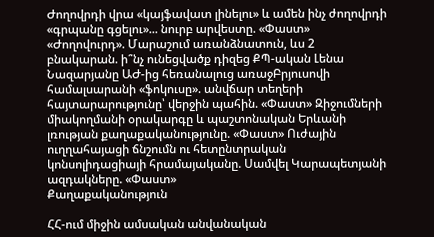Ժողովրդի վրա «կայֆավատ լինելու» և ամեն ինչ ժողովրդի «գրպանը գցելու»... նուրբ արվեստը. «Փաստ» «Ժողովուրդ». Մարաշում առանձնատուն, ևս 2 բնակարան. ի՞նչ ունեցվածք դիզեց ՔՊ-ական Լենա Նազարյանը ԱԺ-ից հեռանալուց առաջԲրյուսովի համալսարանի «ֆոկուսը». անվճար տեղերի հայտարարությունը՝ վերջին պահին. «Փաստ» Զիջումների միակողմանի օրակարգը և պաշտոնական Երևանի լռության քաղաքականությունը. «Փաստ» Ուժային ուղղահայացի ճնշումն ու հետընտրական կոնսոլիդացիայի հրամայականը. Սամվել Կարապետյանի ազդակները. «Փաստ»
Քաղաքականություն

ՀՀ-ում միջին ամսական անվանական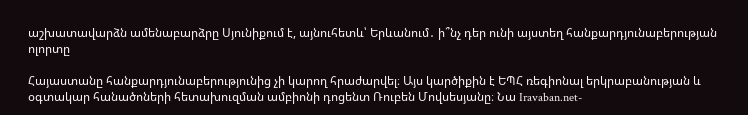աշխատավարձն ամենաբարձրը Սյունիքում է, այնուհետև՝ Երևանում․ ի՞նչ դեր ունի այստեղ հանքարդյունաբերության ոլորտը

Հայաստանը հանքարդյունաբերությունից չի կարող հրաժարվել։ Այս կարծիքին է ԵՊՀ ռեգիոնալ երկրաբանության և օգտակար հանածոների հետախուզման ամբիոնի դոցենտ Ռուբեն Մովսեսյանը։ Նա Iravaban.net-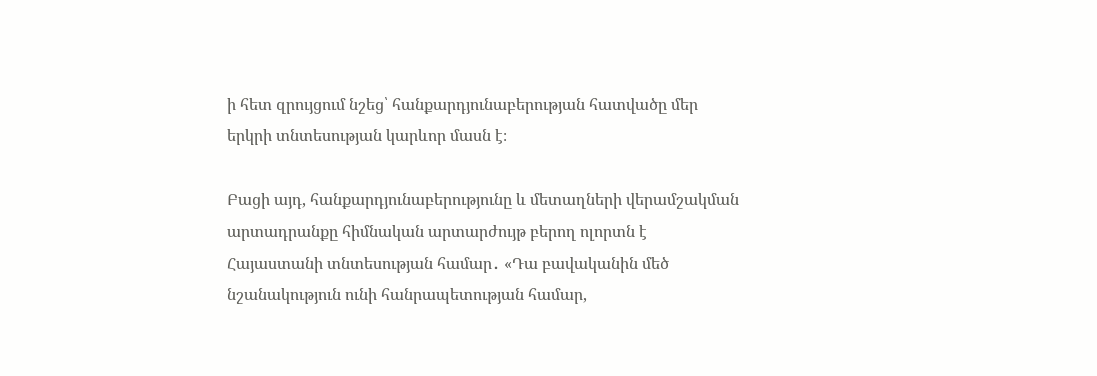ի հետ զրույցում նշեց՝ հանքարդյունաբերության հատվածը մեր երկրի տնտեսության կարևոր մասն է։

Բացի այդ, հանքարդյունաբերությունը և մետաղների վերամշակման արտադրանքը հիմնական արտարժույթ բերող ոլորտն է Հայաստանի տնտեսության համար․ «Դա բավականին մեծ նշանակություն ունի հանրապետության համար,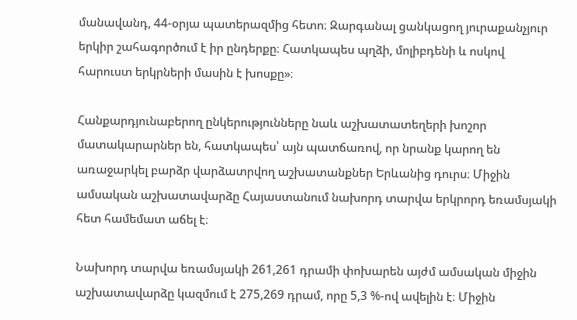մանավանդ, 44-օրյա պատերազմից հետո։ Զարգանալ ցանկացող յուրաքանչյուր երկիր շահագործում է իր ընդերքը։ Հատկապես պղձի, մոլիբդենի և ոսկով հարուստ երկրների մասին է խոսքը»։

Հանքարդյունաբերող ընկերությունները նաև աշխատատեղերի խոշոր մատակարարներ են, հատկապես՝ այն պատճառով, որ նրանք կարող են առաջարկել բարձր վարձատրվող աշխատանքներ Երևանից դուրս։ Միջին ամսական աշխատավարձը Հայաստանում նախորդ տարվա երկրորդ եռամսյակի հետ համեմատ աճել է։

Նախորդ տարվա եռամսյակի 261,261 դրամի փոխարեն այժմ ամսական միջին աշխատավարձը կազմում է 275,269 դրամ, որը 5,3 %-ով ավելին է։ Միջին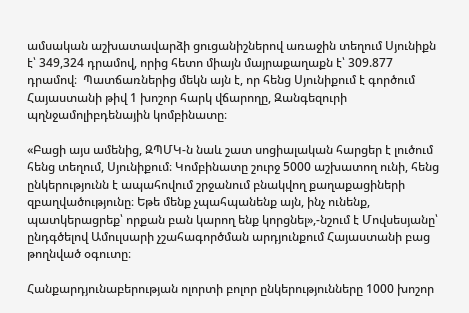ամսական աշխատավարձի ցուցանիշներով առաջին տեղում Սյունիքն է՝ 349,324 դրամով, որից հետո միայն մայրաքաղաքն է՝ 309.877 դրամով։  Պատճառներից մեկն այն է, որ հենց Սյունիքում է գործում Հայաստանի թիվ 1 խոշոր հարկ վճարողը, Զանգեզուրի պղնջամոլիբդենային կոմբինատը։

«Բացի այս ամենից, ԶՊՄԿ-ն նաև շատ սոցիալական հարցեր է լուծում հենց տեղում, Սյունիքում։ Կոմբինատը շուրջ 5000 աշխատող ունի, հենց ընկերությունն է ապահովում շրջանում բնակվող քաղաքացիների զբաղվածությունը։ Եթե մենք չպահպանենք այն, ինչ ունենք, պատկերացրեք՝ որքան բան կարող ենք կորցնել»,-նշում է Մովսեսյանը՝ ընդգծելով Ամուլսարի չշահագործման արդյունքում Հայաստանի բաց թողնված օգուտը։

Հանքարդյունաբերության ոլորտի բոլոր ընկերությունները 1000 խոշոր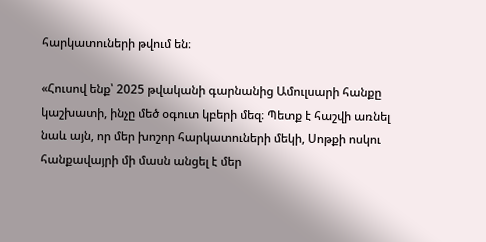հարկատուների թվում են։

«Հուսով ենք՝ 2025 թվականի գարնանից Ամուլսարի հանքը կաշխատի, ինչը մեծ օգուտ կբերի մեզ։ Պետք է հաշվի առնել նաև այն, որ մեր խոշոր հարկատուների մեկի, Սոթքի ոսկու հանքավայրի մի մասն անցել է մեր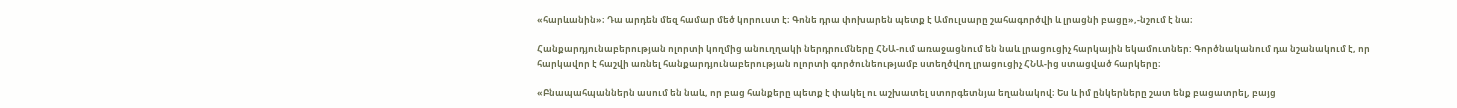«հարևանին»։ Դա արդեն մեզ համար մեծ կորուստ է։ Գոնե դրա փոխարեն պետք է Ամուլսարը շահագործվի և լրացնի բացը»,-նշում է նա։

Հանքարդյունաբերության ոլորտի կողմից անուղղակի ներդրումները ՀՆԱ-ում առաջացնում են նաև լրացուցիչ հարկային եկամուտներ: Գործնականում դա նշանակում է, որ հարկավոր է հաշվի առնել հանքարդյունաբերության ոլորտի գործունեությամբ ստեղծվող լրացուցիչ ՀՆԱ-ից ստացված հարկերը։

«Բնապահպաններն ասում են նաև, որ բաց հանքերը պետք է փակել ու աշխատել ստորգետնյա եղանակով։ Ես և իմ ընկերները շատ ենք բացատրել, բայց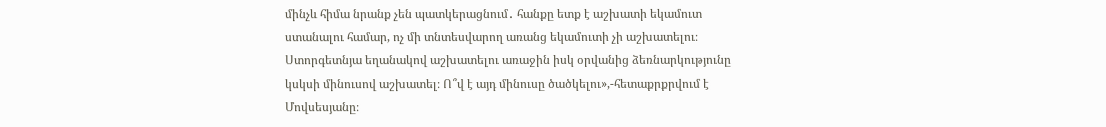մինչև հիմա նրանք չեն պատկերացնում․ հանքը ետք է աշխատի եկամուտ ստանալու համար, ոչ մի տնտեսվարող առանց եկամուտի չի աշխատելու։ Ստորգետնյա եղանակով աշխատելու առաջին իսկ օրվանից ձեռնարկությունը կսկսի մինուսով աշխատել։ Ո՞վ է այդ մինուսը ծածկելու»,-հետաքրքրվում է Մովսեսյանը։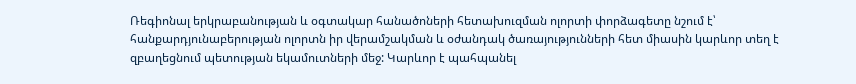Ռեգիոնալ երկրաբանության և օգտակար հանածոների հետախուզման ոլորտի փորձագետը նշում է՝ հանքարդյունաբերության ոլորտն իր վերամշակման և օժանդակ ծառայությունների հետ միասին կարևոր տեղ է զբաղեցնում պետության եկամուտների մեջ: Կարևոր է պահպանել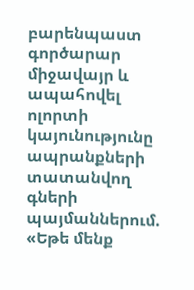բարենպաստ գործարար միջավայր և ապահովել ոլորտի կայունությունը ապրանքների տատանվող գների պայմաններում. «Եթե մենք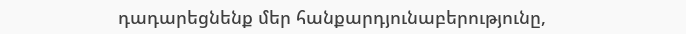դադարեցնենք մեր հանքարդյունաբերությունը,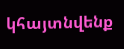կհայտնվենք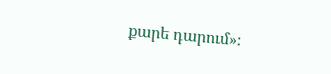քարե դարում»։